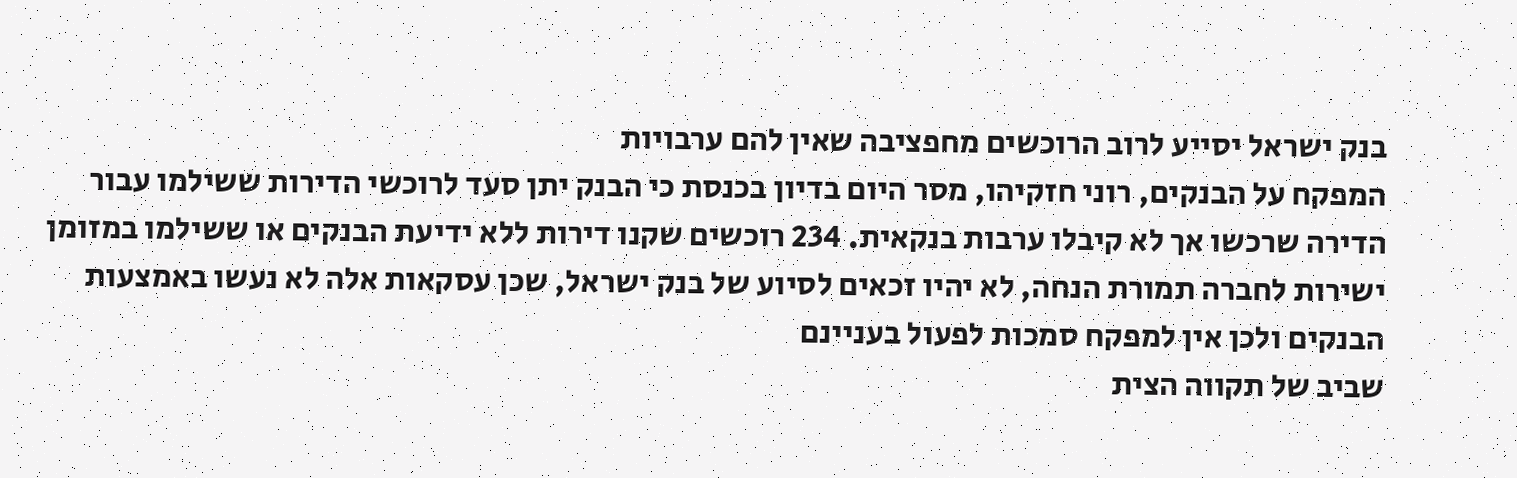בנק ישראל יסייע לרוב הרוכשים מחפציבה שאין להם ערבויות
המפקח על הבנקים, רוני חזקיהו, מסר היום בדיון בכנסת כי הבנק יתן סעד לרוכשי הדירות ששילמו עבור הדירה שרכשו אך לא קיבלו ערבות בנקאית. 234 רוכשים שקנו דירות ללא ידיעת הבנקים או ששילמו במזומן ישירות לחברה תמורת הנחה, לא יהיו זכאים לסיוע של בנק ישראל, שכן עסקאות אלה לא נעשו באמצעות הבנקים ולכן אין למפקח סמכות לפעול בעניינם
שביב של תקווה הצית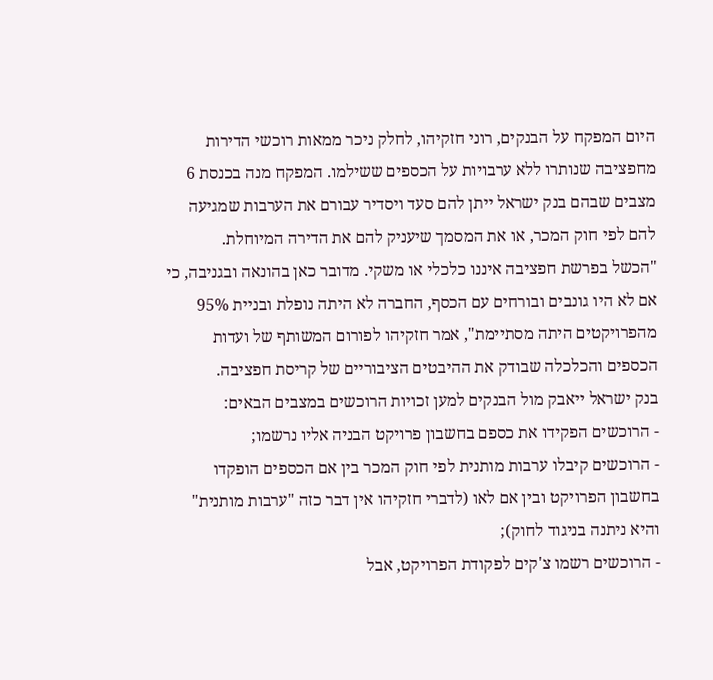היום המפקח על הבנקים, רוני חזקיהו, לחלק ניכר ממאות רוכשי הדירות מחפציבה שנותרו ללא ערבויות על הכספים ששילמו. המפקח מנה בכנסת 6 מצבים שבהם בנק ישראל ייתן להם סעד ויסדיר עבורם את הערבות שמגיעה להם לפי חוק המכר, או את המסמך שיעניק להם את הדירה המיוחלת.
"הכשל בפרשת חפציבה איננו כלכלי או משקי. מדובר כאן בהונאה ובגניבה, כי אם לא היו גונבים ובורחים עם הכסף, החברה לא היתה נופלת ובניית 95% מהפרויקטים היתה מסתיימת", אמר חזקיהו לפורום המשותף של ועדות הכספים והכלכלה שבודק את ההיבטים הציבוריים של קריסת חפציבה.
בנק ישראל ייאבק מול הבנקים למען זכויות הרוכשים במצבים הבאים:
- הרוכשים הפקידו את כספם בחשבון פרויקט הבניה אליו נרשמו;
- הרוכשים קיבלו ערבות מותנית לפי חוק המכר בין אם הכספים הופקדו בחשבון הפרויקט ובין אם לאו (לדברי חזקיהו אין דבר כזה "ערבות מותנית" והיא ניתנה בניגוד לחוק);
- הרוכשים רשמו צ'קים לפקודת הפרויקט, אבל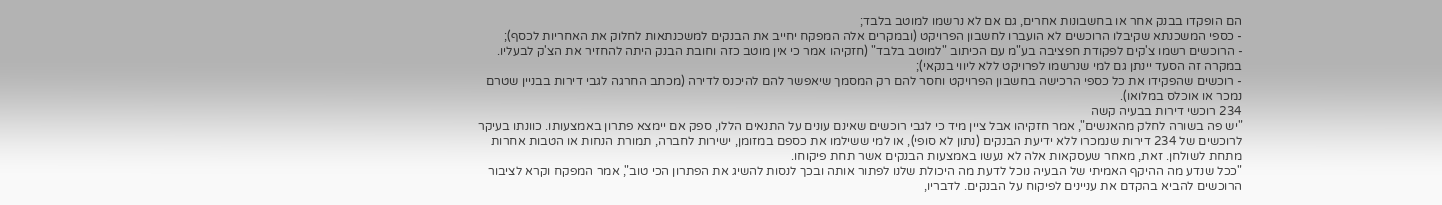הם הופקדו בבנק אחר או בחשבונות אחרים, גם אם לא נרשמו למוטב בלבד;
- כספי המשכנתא שקיבלו הרוכשים לא הועברו לחשבון הפרויקט (ובמקרים אלה המפקח יחייב את הבנקים למשכנתאות לחלוק את האחריות לכסף);
- הרוכשים רשמו צ'קים לפקודת חפציבה בע"מ עם הכיתוב "למוטב בלבד" (חזקיהו אמר כי אין מוטב כזה וחובת הבנק היתה להחזיר את הצ'ק לבעליו. במקרה זה הסעד יינתן גם למי שנרשמו לפרויקט ללא ליווי בנקאי);
- רוכשים שהפקידו את כל כספי הרכישה בחשבון הפרויקט וחסר להם רק המסמך שיאפשר להם להיכנס לדירה (מכתב החרגה לגבי דירות בבניין שטרם נמכר או אוכלס במלואו).
234 רוכשי דירות בבעיה קשה
"יש פה בשורה לחלק מהאנשים", אמר חזקיהו אבל ציין מיד כי לגבי רוכשים שאינם עונים על התנאים הללו, ספק אם יימצא פתרון באמצעותו. כוונתו בעיקר לרוכשים של 234 דירות שנמכרו ללא ידיעת הבנקים (נתון לא סופי), או למי ששילמו את כספם במזומן, ישירות לחברה, תמורת הנחות או הטבות אחרות מתחת לשולחן. זאת, מאחר שעסקאות אלה לא נעשו באמצעות הבנקים אשר תחת פיקוחו.
"ככל שנדע מה ההיקף האמיתי של הבעיה נוכל לדעת מה היכולת שלנו לפתור אותה ובכך לנסות להשיג את הפתרון הכי טוב", אמר המפקח וקרא לציבור הרוכשים להביא בהקדם את עניינים לפיקוח על הבנקים. לדבריו,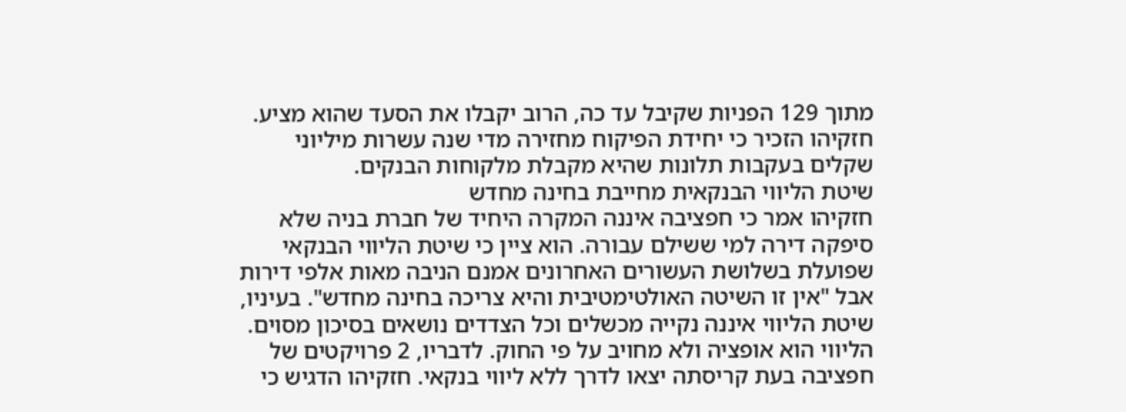מתוך 129 הפניות שקיבל עד כה, הרוב יקבלו את הסעד שהוא מציע. חזקיהו הזכיר כי יחידת הפיקוח מחזירה מדי שנה עשרות מיליוני שקלים בעקבות תלונות שהיא מקבלת מלקוחות הבנקים.
שיטת הליווי הבנקאית מחייבת בחינה מחדש
חזקיהו אמר כי חפציבה איננה המקרה היחיד של חברת בניה שלא סיפקה דירה למי ששילם עבורה. הוא ציין כי שיטת הליווי הבנקאי שפועלת בשלושת העשורים האחרונים אמנם הניבה מאות אלפי דירות אבל "אין זו השיטה האולטימטיבית והיא צריכה בחינה מחדש". בעיניו, שיטת הליווי איננה נקייה מכשלים וכל הצדדים נושאים בסיכון מסוים. הליווי הוא אופציה ולא מחויב על פי החוק. לדבריו, 2 פרויקטים של חפציבה בעת קריסתה יצאו לדרך ללא ליווי בנקאי. חזקיהו הדגיש כי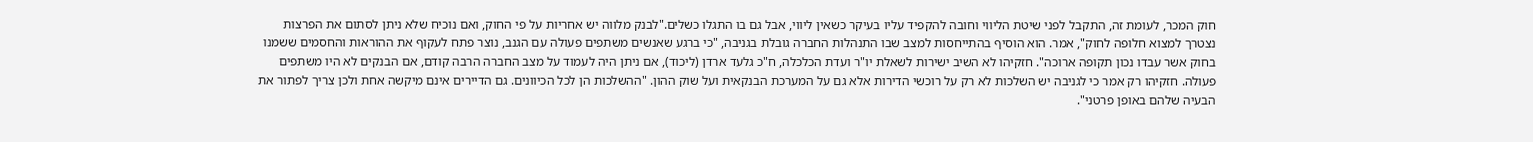חוק המכר, לעומת זה, התקבל לפני שיטת הליווי וחובה להקפיד עליו בעיקר כשאין ליווי, אבל גם בו התגלו כשלים."לבנק מלווה יש אחריות על פי החוק, ואם נוכיח שלא ניתן לסתום את הפרצות נצטרך למצוא חלופה לחוק", אמר. הוא הוסיף בהתייחסות למצב שבו התנהלות החברה גובלת בגניבה, "כי ברגע שאנשים משתפים פעולה עם הגנב, נוצר פתח לעקוף את ההוראות והחסמים ששמנו בחוק אשר עבדו נכון תקופה ארוכה". חזקיהו לא השיב ישירות לשאלת יו"ר ועדת הכלכלה, ח"כ גלעד ארדן (ליכוד), אם ניתן היה לעמוד על מצב החברה הרבה קודם, אם הבנקים לא היו משתפים פעולה. חזקיהו רק אמר כי לגניבה יש השלכות לא רק על רוכשי הדירות אלא גם על המערכת הבנקאית ועל שוק ההון. "ההשלכות הן לכל הכיוונים. גם הדיירים אינם מיקשה אחת ולכן צריך לפתור את הבעיה שלהם באופן פרטני".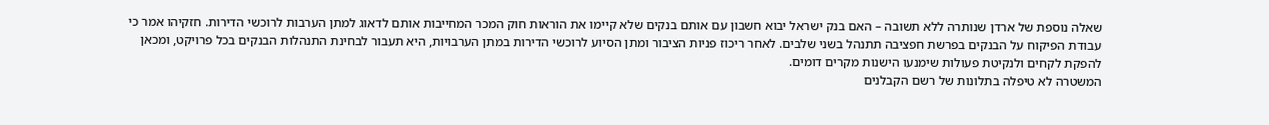שאלה נוספת של ארדן שנותרה ללא תשובה – האם בנק ישראל יבוא חשבון עם אותם בנקים שלא קיימו את הוראות חוק המכר המחייבות אותם לדאוג למתן הערבות לרוכשי הדירות. חזקיהו אמר כי עבודת הפיקוח על הבנקים בפרשת חפציבה תתנהל בשני שלבים. לאחר ריכוז פניות הציבור ומתן הסיוע לרוכשי הדירות במתן הערבויות, היא תעבור לבחינת התנהלות הבנקים בכל פרויקט, ומכאן להפקת לקחים ולנקיטת פעולות שימנעו הישנות מקרים דומים.
המשטרה לא טיפלה בתלונות של רשם הקבלנים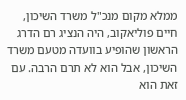ממלא מקום מנכ"ל משרד השיכון, חיים פוליאקוב, היה הנציג רם הדרג הראשון שהופיע בוועדה מטעם משרד השיכון, אבל הוא לא תרם הרבה. עם זאת הוא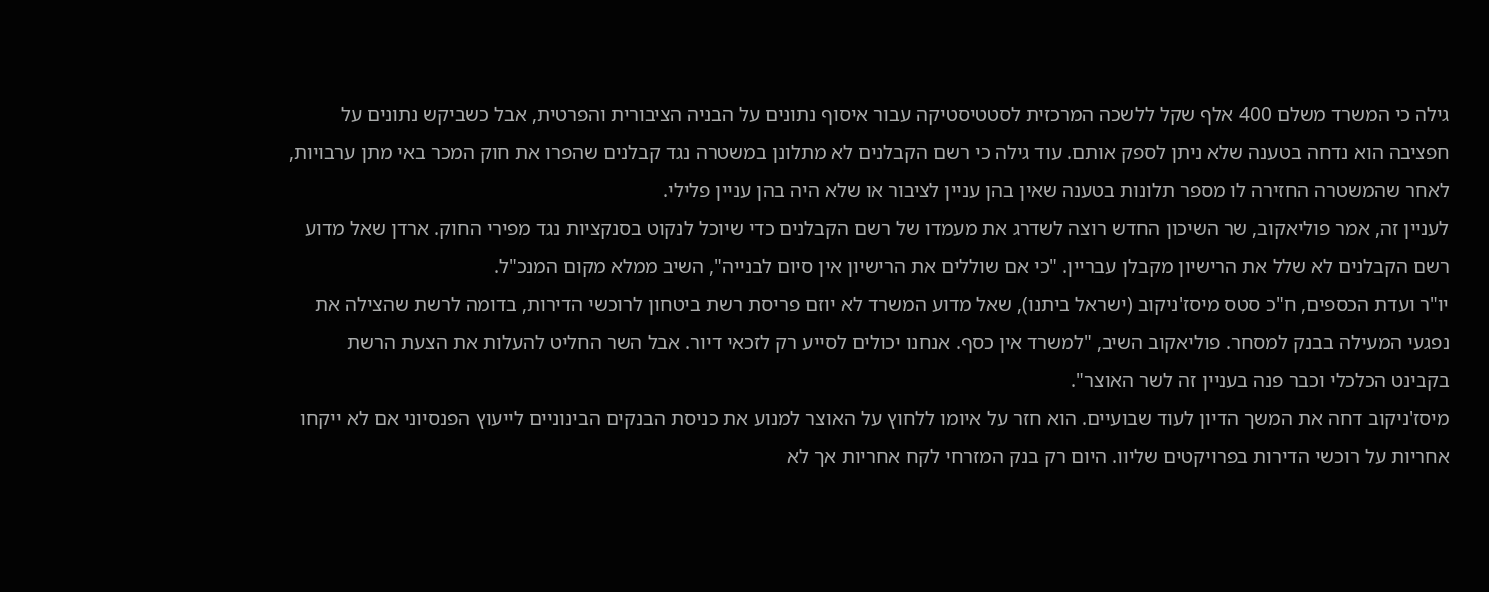גילה כי המשרד משלם 400 אלף שקל ללשכה המרכזית לסטטיסטיקה עבור איסוף נתונים על הבניה הציבורית והפרטית, אבל כשביקש נתונים על חפציבה הוא נדחה בטענה שלא ניתן לספק אותם. עוד גילה כי רשם הקבלנים לא מתלונן במשטרה נגד קבלנים שהפרו את חוק המכר באי מתן ערבויות, לאחר שהמשטרה החזירה לו מספר תלונות בטענה שאין בהן עניין לציבור או שלא היה בהן עניין פלילי.
לעניין זה, אמר פוליאקוב, שר השיכון החדש רוצה לשדרג את מעמדו של רשם הקבלנים כדי שיוכל לנקוט בסנקציות נגד מפירי החוק. ארדן שאל מדוע רשם הקבלנים לא שלל את הרישיון מקבלן עבריין. "כי אם שוללים את הרישיון אין סיום לבנייה", השיב ממלא מקום המנכ"ל.
יו"ר ועדת הכספים, ח"כ סטס מיסז'ניקוב (ישראל ביתנו), שאל מדוע המשרד לא יוזם פריסת רשת ביטחון לרוכשי הדירות, בדומה לרשת שהצילה את נפגעי המעילה בבנק למסחר. פוליאקוב השיב, "למשרד אין כסף. אנחנו יכולים לסייע רק לזכאי דיור. אבל השר החליט להעלות את הצעת הרשת בקבינט הכלכלי וכבר פנה בעניין זה לשר האוצר".
מיסז'ניקוב דחה את המשך הדיון לעוד שבועיים. הוא חזר על איומו ללחוץ על האוצר למנוע את כניסת הבנקים הבינוניים לייעוץ הפנסיוני אם לא ייקחו אחריות על רוכשי הדירות בפרויקטים שליוו. היום רק בנק המזרחי לקח אחריות אך לא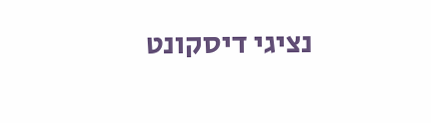נציגי דיסקונט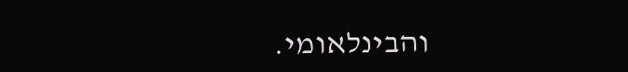והבינלאומי.